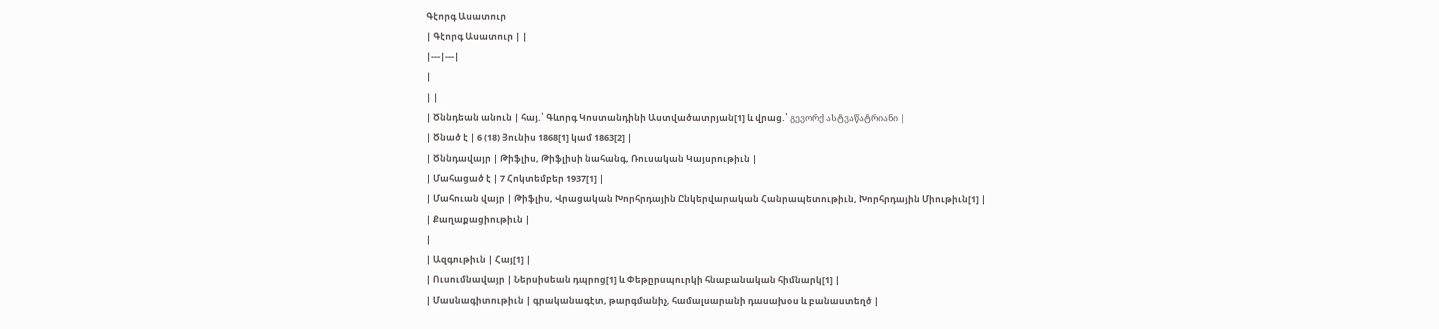Գէորգ Ասատուր
| Գէորգ Ասատուր | |
|---|---|
|
| |
| Ծննդեան անուն | հայ.՝ Գևորգ Կոստանդինի Աստվածատրյան[1] և վրաց.՝ გევორქ ასტვაწატრიანი |
| Ծնած է | 6 (18) Յունիս 1868[1] կամ 1863[2] |
| Ծննդավայր | Թիֆլիս, Թիֆլիսի նահանգ, Ռուսական Կայսրութիւն |
| Մահացած է | 7 Հոկտեմբեր 1937[1] |
| Մահուան վայր | Թիֆլիս, Վրացական Խորհրդային Ընկերվարական Հանրապետութիւն, Խորհրդային Միութիւն[1] |
| Քաղաքացիութիւն |
|
| Ազգութիւն | Հայ[1] |
| Ուսումնավայր | Ներսիսեան դպրոց[1] և Փեթըրսպուրկի հնաբանական հիմնարկ[1] |
| Մասնագիտութիւն | գրականագէտ, թարգմանիչ, համալսարանի դասախօս և բանաստեղծ |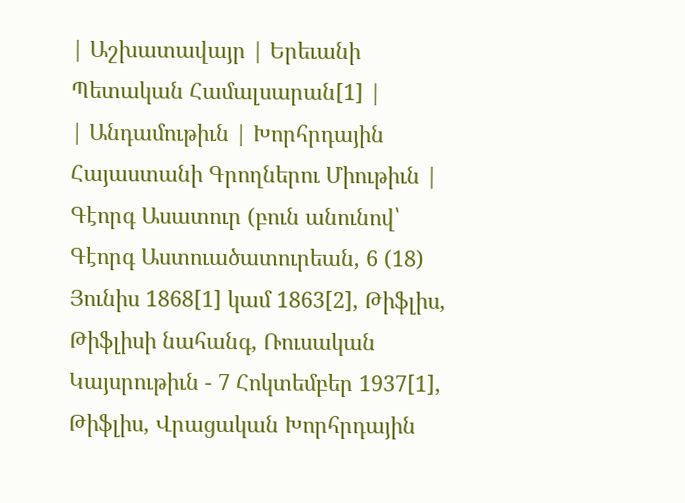| Աշխատավայր | Երեւանի Պետական Համալսարան[1] |
| Անդամութիւն | Խորհրդային Հայաստանի Գրողներու Միութիւն |
Գէորգ Ասատուր (բուն անունով՝ Գէորգ Աստուածատուրեան, 6 (18) Յունիս 1868[1] կամ 1863[2], Թիֆլիս, Թիֆլիսի նահանգ, Ռուսական Կայսրութիւն - 7 Հոկտեմբեր 1937[1], Թիֆլիս, Վրացական Խորհրդային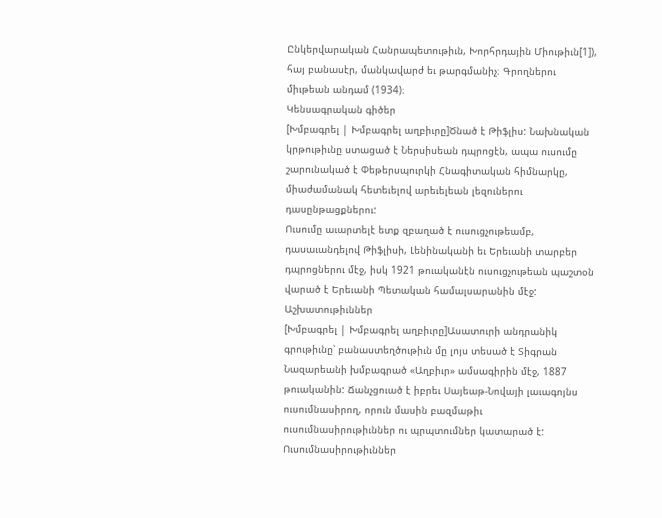Ընկերվարական Հանրապետութիւն, Խորհրդային Միութիւն[1]), հայ բանասէր, մանկավարժ եւ թարգմանիչ։ Գրողներու միւթեան անդամ (1934)։
Կենսագրական գիծեր
[Խմբագրել | Խմբագրել աղբիւրը]Ծնած է Թիֆլիս: Նախնական կրթութիւնը ստացած է Ներսիսեան դպրոցէն, ապա ուսումը շարունակած է Փեթերսպուրկի Հնագիտական հիմնարկը, միաժամանակ հետեւելով արեւելեան լեզուներու դասընթացքներու:
Ուսումը աւարտելէ ետք զբաղած է ուսուցչութեամբ, դասաւանդելով Թիֆլիսի, Լենինականի եւ Երեւանի տարբեր դպրոցներու մէջ, իսկ 1921 թուականէն ուսուցչութեան պաշտօն վարած է Երեւանի Պետական համալսարանին մէջ:
Աշխատութիւններ
[Խմբագրել | Խմբագրել աղբիւրը]Ասատուրի անդրանիկ գրութիւնը՝ բանաստեղծութիւն մը լոյս տեսած է Տիգրան Նազարեանի խմբագրած «Աղբիւր» ամսագիրին մէջ, 1887 թուականին: Ճանչցուած է իբրեւ Սայեաթ-Նովայի լաւագոյնս ուսումնասիրող, որուն մասին բազմաթիւ ուսումնասիրութիւններ ու պրպտումներ կատարած է: Ուսումնասիրութիւններ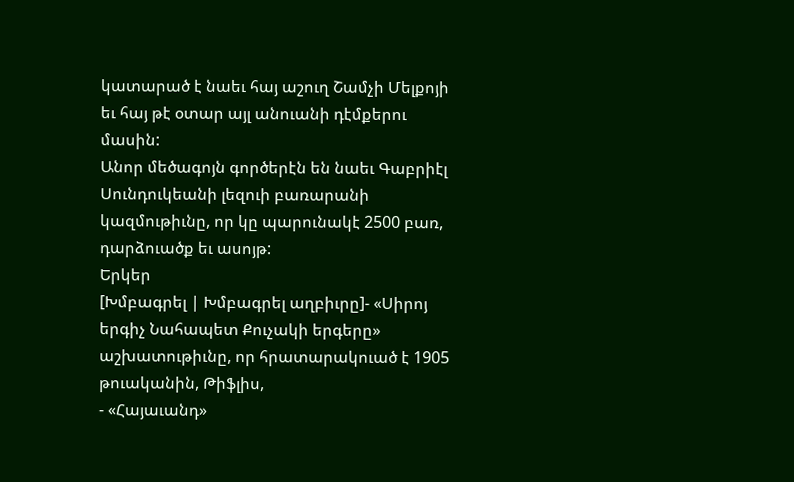կատարած է նաեւ հայ աշուղ Շամչի Մելքոյի եւ հայ թէ օտար այլ անուանի դէմքերու մասին:
Անոր մեծագոյն գործերէն են նաեւ Գաբրիէլ Սունդուկեանի լեզուի բառարանի կազմութիւնը, որ կը պարունակէ 2500 բառ, դարձուածք եւ ասոյթ:
Երկեր
[Խմբագրել | Խմբագրել աղբիւրը]- «Սիրոյ երգիչ Նահապետ Քուչակի երգերը» աշխատութիւնը, որ հրատարակուած է 1905 թուականին, Թիֆլիս,
- «Հայաւանդ»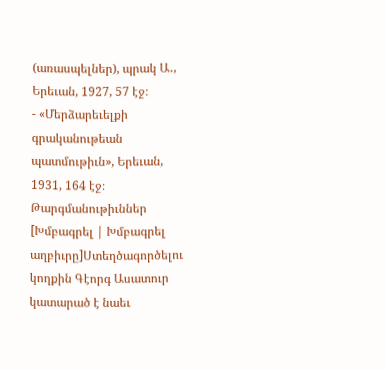(առասպելներ), պրակ Ա․, Երեւան, 1927, 57 էջ։
- «Մերձարեւելքի գրականութեան պատմութիւն», Երեւան, 1931, 164 էջ։
Թարգմանութիւններ
[Խմբագրել | Խմբագրել աղբիւրը]Ստեղծագործելու կողքին Գէորգ Ասատուր կատարած է նաեւ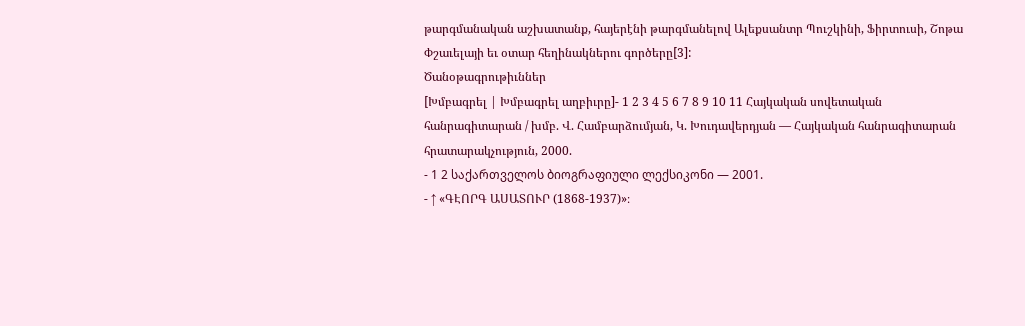թարգմանական աշխատանք, հայերէնի թարգմանելով Ալեքսանտր Պուշկինի, Ֆիրտուսի, Շոթա Փշաւելայի եւ օտար հեղինակներու գործերը[3]:
Ծանօթագրութիւններ
[Խմբագրել | Խմբագրել աղբիւրը]- 1 2 3 4 5 6 7 8 9 10 11 Հայկական սովետական հանրագիտարան / խմբ. Վ. Համբարձումյան, Կ. Խուդավերդյան — Հայկական հանրագիտարան հրատարակչություն, 2000.
- 1 2 საქართველოს ბიოგრაფიული ლექსიკონი — 2001.
- ↑ «ԳԷՈՐԳ ԱՍԱՏՈՒՐ (1868-1937)»։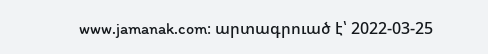www.jamanak.com։ արտագրուած է՝ 2022-03-25